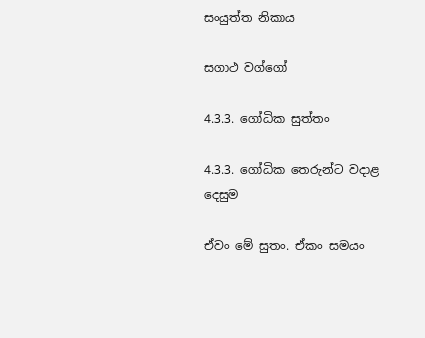සංයුත්ත නිකාය

සගාථ වග්ගෝ

4.3.3. ගෝධික සුත්තං

4.3.3. ගෝධික තෙරුන්ට වදාළ දෙසුම

ඒවං මේ සුතං. ඒකං සමයං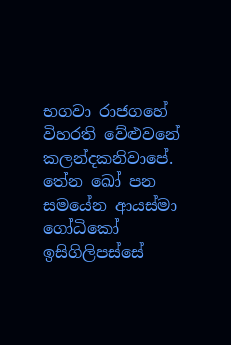භගවා රාජගහේ විහරති වේළුවනේ කලන්‌දකනිවාපේ. තේන ඛෝ පන සමයේන ආයස්‌මා ගෝධිකෝ ඉසිගිලිපස්‌සේ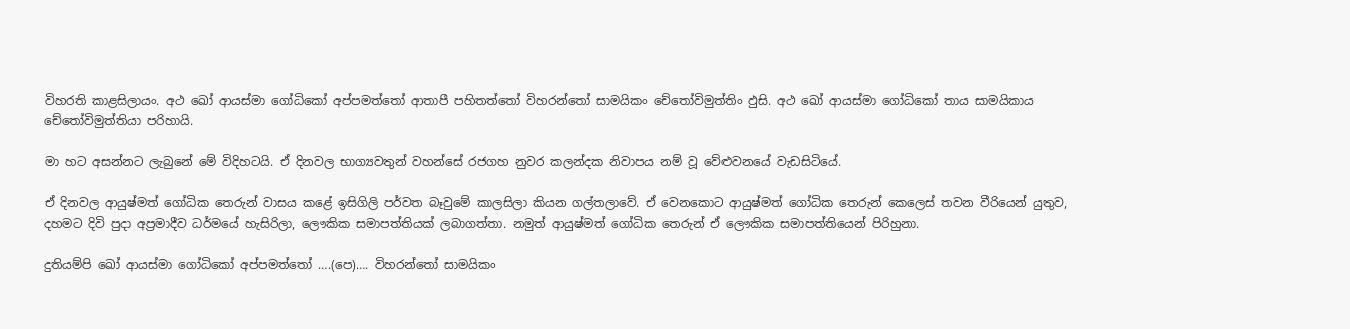විහරති කාළසිලායං. අථ ඛෝ ආයස්‌මා ගෝධිකෝ අප්පමත්තෝ ආතාපී පහිතත්තෝ විහරන්තෝ සාමයිකං චේතෝවිමුත්‌තිං ඵුසි. අථ ඛෝ ආයස්‌මා ගෝධිකෝ තාය සාමයිකාය චේතෝවිමුත්‌තියා පරිහායි.

මා හට අසන්නට ලැබුනේ මේ විදිහටයි. ඒ දිනවල භාග්‍යවතුන් වහන්සේ රජගහ නුවර කලන්දක නිවාපය නම් වූ වේළුවනයේ වැඩසිටියේ.

ඒ දිනවල ආයුෂ්මත් ගෝධික තෙරුන් වාසය කළේ ඉසිගිලි පර්වත බෑවුමේ කාලසිලා කියන ගල්තලාවේ. ඒ වෙනකොට ආයුෂ්මත් ගෝධික තෙරුන් කෙලෙස් තවන වීරියෙන් යුතුව, දහමට දිවි පුදා අප්‍රමාදීව ධර්මයේ හැසිරිලා, ලෞකික සමාපත්තියක් ලබාගත්තා. නමුත් ආයුෂ්මත් ගෝධික තෙරුන් ඒ ලෞකික සමාපත්තියෙන් පිරිහුනා.

දුතියම්‌පි ඛෝ ආයස්‌මා ගෝධිකෝ අප්පමත්තෝ ….(පෙ)…. විහරන්තෝ සාමයිකං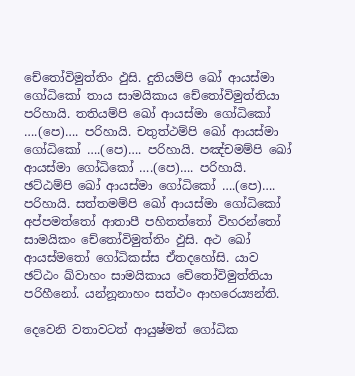චේතෝවිමුත්‌තිං ඵුසි. දුතියම්‌පි ඛෝ ආයස්‌මා ගෝධිකෝ තාය සාමයිකාය චේතෝවිමුත්‌තියා පරිහායි. තතියම්‌පි ඛෝ ආයස්‌මා ගෝධිකෝ ….(පෙ)…. පරිහායි. චතුත්‌ථම්‌පි ඛෝ ආයස්‌මා ගෝධිකෝ ….(පෙ)…. පරිහායි. පඤ්‌චමම්‌පි ඛෝ ආයස්‌මා ගෝධිකෝ ….(පෙ)…. පරිහායි. ඡට්‌ඨම්‌පි ඛෝ ආයස්‌මා ගෝධිකෝ ….(පෙ)…. පරිහායි. සත්‌තමම්‌පි ඛෝ ආයස්‌මා ගෝධිකෝ අප්පමත්තෝ ආතාපී පහිතත්තෝ විහරන්තෝ සාමයිකං චේතෝවිමුත්‌තිං ඵුසි. අථ ඛෝ ආයස්මතෝ ගෝධිකස්‌ස ඒතදහෝසි. යාව ඡට්‌ඨං ඛ්‌වාහං සාමයිකාය චේතෝවිමුත්‌තියා පරිහීනෝ. යන්නූනාහං සත්‌ථං ආහරෙය්‍යන්‌ති.

දෙවෙනි වතාවටත් ආයුෂ්මත් ගෝධික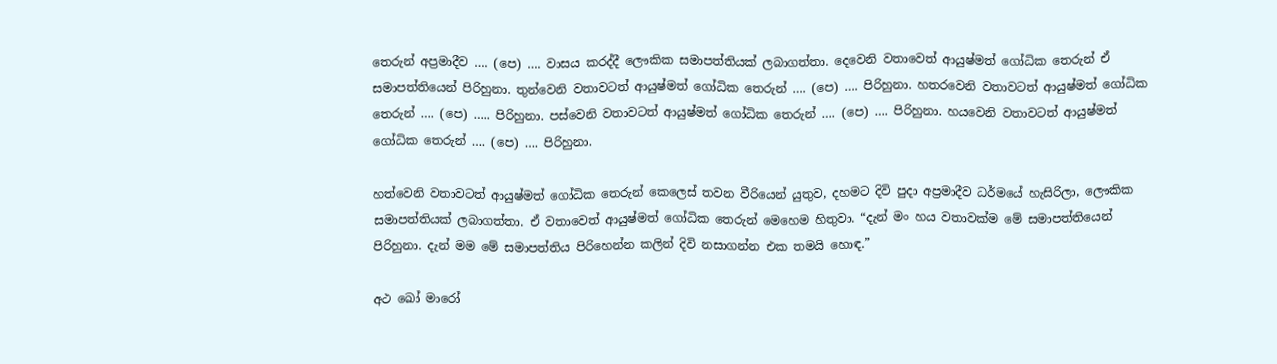තෙරුන් අප්‍රමාදීව …. (පෙ) …. වාසය කරද්දී ලෞකික සමාපත්තියක් ලබාගත්තා. දෙවෙනි වතාවෙත් ආයුෂ්මත් ගෝධික තෙරුන් ඒ සමාපත්තියෙන් පිරිහුනා. තුන්වෙනි වතාවටත් ආයුෂ්මත් ගෝධික තෙරුන් …. (පෙ) …. පිරිහුනා. හතරවෙනි වතාවටත් ආයුෂ්මත් ගෝධික තෙරුන් …. (පෙ) ….. පිරිහුනා. පස්වෙනි වතාවටත් ආයුෂ්මත් ගෝධික තෙරුන් …. (පෙ) …. පිරිහුනා. හයවෙනි වතාවටත් ආයුෂ්මත් ගෝධික තෙරුන් …. (පෙ) …. පිරිහුනා.

හත්වෙනි වතාවටත් ආයුෂ්මත් ගෝධික තෙරුන් කෙලෙස් තවන වීරියෙන් යුතුව, දහමට දිවි පුදා අප්‍රමාදීව ධර්මයේ හැසිරිලා, ලෞකික සමාපත්තියක් ලබාගත්තා. ඒ වතාවෙත් ආයුෂ්මත් ගෝධික තෙරුන් මෙහෙම හිතුවා. “දැන් මං හය වතාවක්ම මේ සමාපත්තියෙන් පිරිහුනා. දැන් මම මේ සමාපත්තිය පිරිහෙන්න කලින් දිවි නසාගන්න එක තමයි හොඳ.”

අථ ඛෝ මාරෝ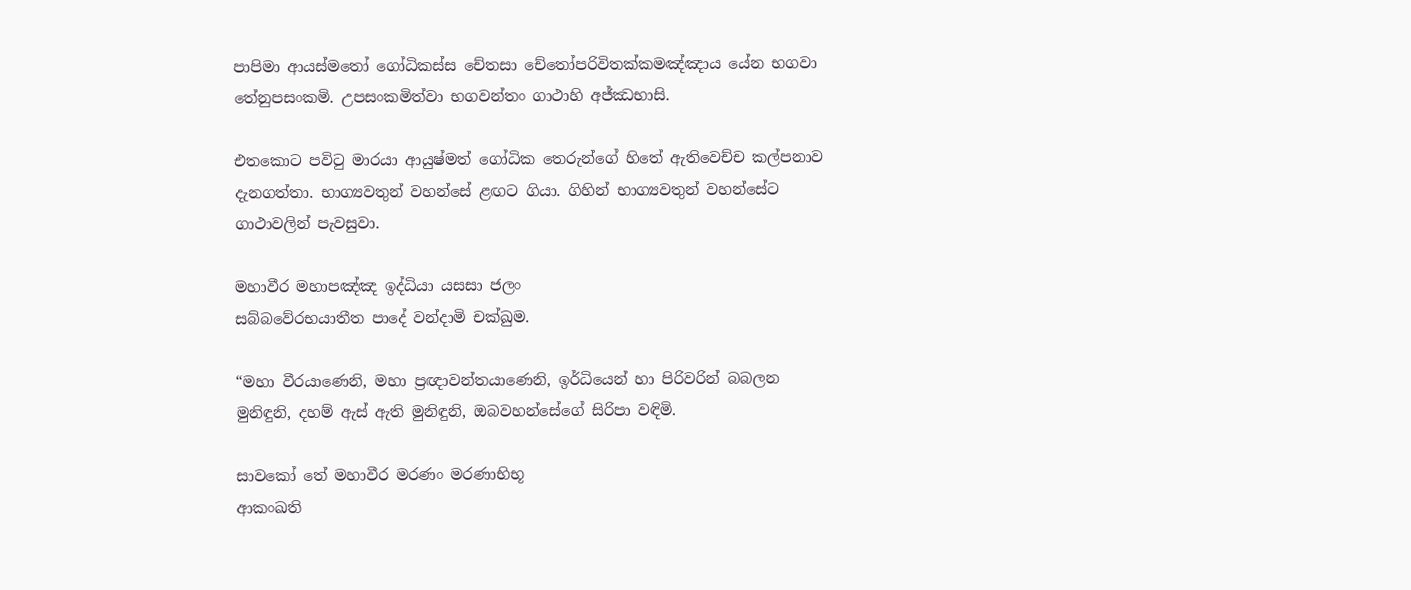පාපිමා ආයස්මතෝ ගෝධිකස්‌ස චේතසා චේතෝපරිවිතක්‌කමඤ්‌ඤාය යේන භගවා තේනුපසංකමි. උපසංකමිත්‌වා භගවන්‌තං ගාථාහි අජ්‌ඣභාසි.

එතකොට පවිටු මාරයා ආයුෂ්මත් ගෝධික තෙරුන්ගේ හිතේ ඇතිවෙච්ච කල්පනාව දැනගත්තා. භාග්‍යවතුන් වහන්සේ ළඟට ගියා. ගිහින් භාග්‍යවතුන් වහන්සේට ගාථාවලින් පැවසුවා.

මහාවීර මහාපඤ්‌ඤ ඉද්‌ධියා යසසා ජලං
සබ්‌බවේරභයාතීත පාදේ වන්‌දාමි චක්‌ඛුම.

“මහා වීරයාණෙනි, මහා ප්‍රඥාවන්තයාණෙනි, ඉර්ධියෙන් හා පිරිවරින් බබලන මුනිඳුනි, දහම් ඇස් ඇති මුනිඳුනි, ඔබවහන්සේගේ සිරිපා වඳිමි.

සාවකෝ තේ මහාවීර මරණං මරණාභිභූ
ආකංඛති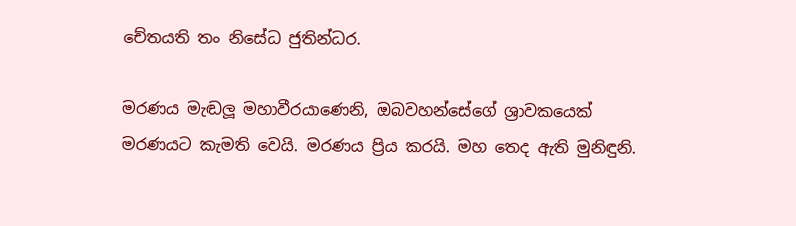චේතයති තං නිසේධ ජුතින්‌ධර.

මරණය මැඬලූ මහාවීරයාණෙනි, ඔබවහන්සේගේ ශ්‍රාවකයෙක් මරණයට කැමති වෙයි. මරණය ප්‍රිය කරයි. මහ තෙද ඇති මුනිඳුනි.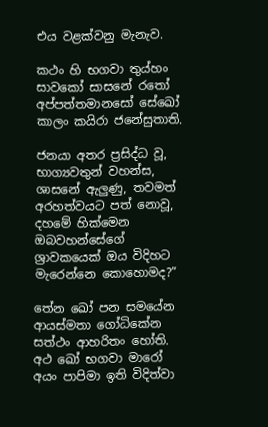එය වළක්වනු මැනැව.

කථං ‌හි භගවා තුය්‌හං සාවකෝ සාසනේ රතෝ
අප්‌පත්‌තමානසෝ සේඛෝ කාලං කයිරා ජනේසුතාති.

ජනයා අතර ප්‍රසිද්ධ වූ, භාග්‍යවතුන් වහන්ස, ශාසනේ ඇලුණු, තවමත් අරහත්වයට පත් නොවූ, දහමේ හික්මෙන ඔබවහන්සේගේ ශ්‍රාවකයෙක් ඔය විදිහට මැරෙන්නෙ කොහොමද?”

තේන ඛෝ පන සමයේන ආයස්මතා ගෝධිකේන සත්‌ථං ආහරිතං හෝති. අථ ඛෝ භගවා මාරෝ අයං පාපිමා ඉති විදිත්‌වා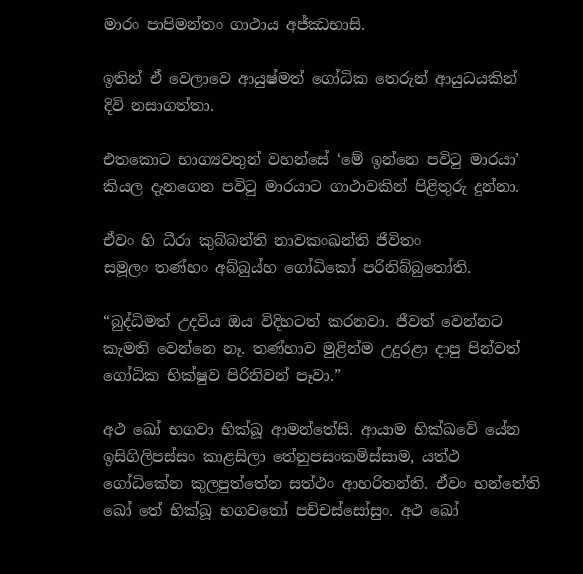මාරං පාපිමන්‌තං ගාථාය අජ්‌ඣභාසි.

ඉතින් ඒ වෙලාවෙ ආයුෂ්මත් ගෝධික තෙරුන් ආයුධයකින් දිවි නසාගත්තා.

එතකොට භාග්‍යවතුන් වහන්සේ ‘මේ ඉන්නෙ පවිටු මාරයා’ කියල දැනගෙන පවිටු මාරයාට ගාථාවකින් පිළිතුරු දුන්නා.

ඒවං හි ධීරා කුබ්‌බන්‌ති නාවකංඛන්‌ති ජීවිතං
සමූලං තණ්‌හං අබ්‌බුය්‌හ ගෝධිකෝ පරිනිබ්‌බුතෝති.

“බුද්ධිමත් උදවිය ඔය විදිහටත් කරනවා. ජීවත් වෙන්නට කැමති වෙන්නෙ නෑ. තණ්හාව මුළින්ම උදුරළා දාපු පින්වත් ගෝධික භික්ෂුව පිරිනිවන් පෑවා.”

අථ ඛෝ භගවා භික්‌ඛූ ආමන්‌තේසි. ආයාම භික්ඛවේ යේන ඉසිගිලිපස්‌සං කාළසිලා තේනුපසංකමිස්‌සාම, යත්‌ථ ගෝධිකේන කුලපුත්‌තේන සත්‌ථං ආහරිතන්‌ති. ඒවං භන්තේති ඛෝ තේ භික්‌ඛූ භගවතෝ පච්‌චස්‌සෝසුං. අථ ඛෝ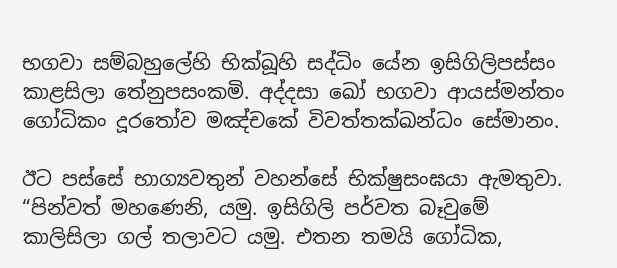භගවා සම්‌බහුලේහි භික්‌ඛූහි සද්‌ධිං යේන ඉසිගිලිපස්‌සං කාළසිලා තේනුපසංකමි. අද්‌දසා ඛෝ භගවා ආයස්‌මන්‌තං ගෝධිකං දූරතෝව මඤ්‌චකේ විවත්‌තක්‌ඛන්‌ධං සේමානං.

ඊට පස්සේ භාග්‍යවතුන් වහන්සේ භික්ෂුසංඝයා ඇමතුවා. “පින්වත් මහණෙනි, යමු. ඉසිගිලි පර්වත බෑවුමේ කාලිසිලා ගල් තලාවට යමු. එතන තමයි ගෝධික,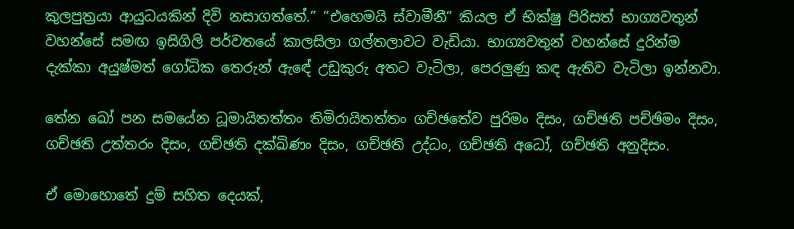කුලපුත්‍රයා ආයුධයකින් දිවි නසාගත්තේ.” “එහෙමයි ස්වාමීනී” කියල ඒ භික්ෂු පිරිසත් භාග්‍යවතුන් වහන්සේ සමඟ ඉසිගිලි පර්වතයේ කාලසිලා ගල්තලාවට වැඩියා. භාග්‍යවතුන් වහන්සේ දුරින්ම දැක්කා අයුෂ්මත් ගෝධික තෙරුන් ඇඳේ උඩුකුරු අතට වැටිලා, පෙරලුණු කඳ ඇතිව වැටිලා ඉන්නවා.

තේන ඛෝ පන සමයේන ධූමායිතත්‌තං තිමිරායිතත්‌තං ගච්‌ඡතේව පුරිමං දිසං, ගච්‌ඡති පච්‌ඡිමං දිසං, ගච්‌ඡති උත්‌තරං දිසං, ගච්‌ඡති දක්‌ඛිණං දිසං, ගච්‌ඡති උද්‌ධං, ගච්‌ඡති අධෝ, ගච්‌ඡති අනුදිසං.

ඒ මොහොතේ දුම් සහිත දෙයක්,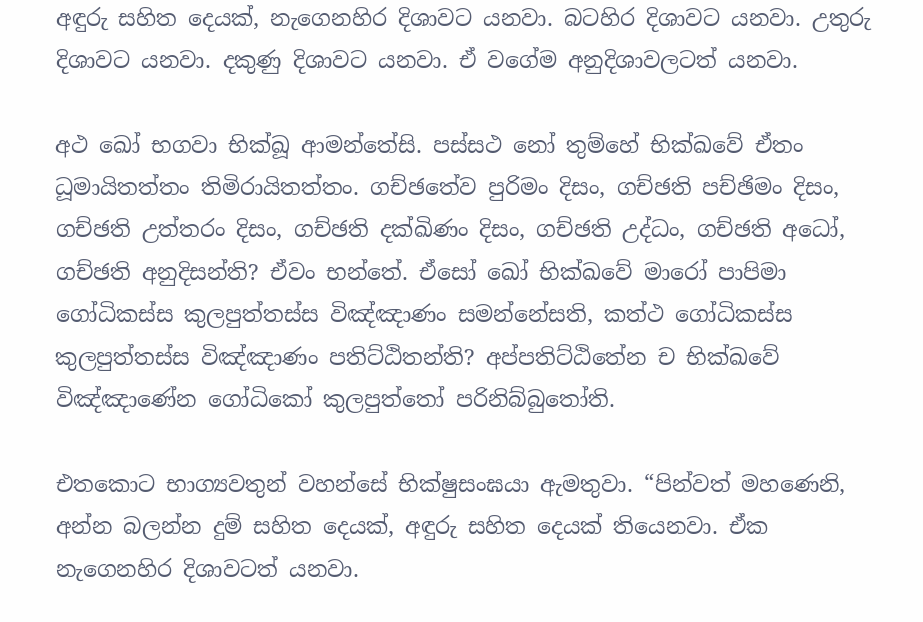අඳුරු සහිත දෙයක්, නැගෙනහිර දිශාවට යනවා. බටහිර දිශාවට යනවා. උතුරු දිශාවට යනවා. දකුණු දිශාවට යනවා. ඒ වගේම අනුදිශාවලටත් යනවා.

අථ ඛෝ භගවා භික්‌ඛූ ආමන්‌තේසි. පස්‌සථ නෝ තුම්‌හේ භික්ඛවේ ඒතං ධූමායිතත්‌තං තිමිරායිතත්‌තං. ගච්‌ඡතේව පුරිමං දිසං, ගච්‌ඡති පච්‌ඡිමං දිසං, ගච්‌ඡති උත්‌තරං දිසං, ගච්‌ඡති දක්‌ඛිණං දිසං, ගච්‌ඡති උද්‌ධං, ගච්‌ඡති අධෝ, ගච්‌ඡති අනුදිසන්‌ති? ඒවං භන්තේ. ඒසෝ ඛෝ භික්ඛවේ මාරෝ පාපිමා ගෝධිකස්‌ස කුලපුත්‌තස්‌ස විඤ්‌ඤාණං සමන්‌නේසති, කත්‌ථ ගෝධිකස්‌ස කුලපුත්‌තස්‌ස විඤ්‌ඤාණං පතිට්‌ඨිතන්‌ති? අප්‌පතිට්‌ඨිතේන ච භික්ඛවේ විඤ්‌ඤාණේන ගෝධිකෝ කුලපුත්‌තෝ පරිනිබ්‌බුතෝති.

එතකොට භාග්‍යවතුන් වහන්සේ භික්ෂුසංඝයා ඇමතුවා. “පින්වත් මහණෙනි, අන්න බලන්න දුම් සහිත දෙයක්, අඳුරු සහිත දෙයක් තියෙනවා. ඒක නැගෙනහිර දිශාවටත් යනවා.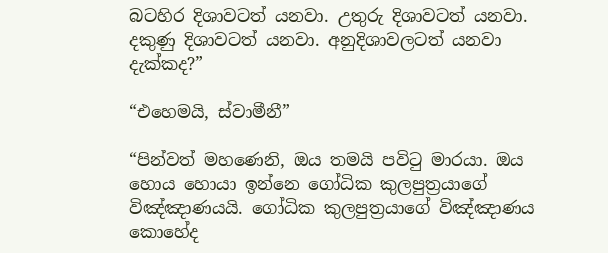බටහිර දිශාවටත් යනවා. උතුරු දිශාවටත් යනවා. දකුණු දිශාවටත් යනවා. අනුදිශාවලටත් යනවා දැක්කද?”

“එහෙමයි, ස්වාමීනී”

“පින්වත් මහණෙනි, ඔය තමයි පවිටු මාරයා. ඔය හොය හොයා ඉන්නෙ ගෝධික කුලපුත්‍රයාගේ විඤ්ඤාණයයි. ගෝධික කුලපුත්‍රයාගේ විඤ්ඤාණය කොහේද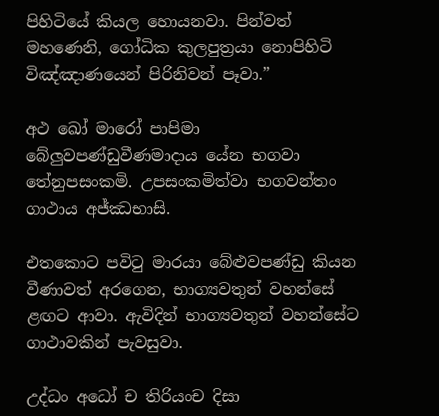පිහිටියේ කියල හොයනවා. පින්වත් මහණෙනි, ගෝධික කුලපුත්‍රයා නොපිහිටි විඤ්ඤාණයෙන් පිරිනිවන් පෑවා.”

අථ ඛෝ මාරෝ පාපිමා බේලු‍වපණ්‌ඩුවීණමාදාය යේන භගවා තේනුපසංකමි. උපසංකමිත්‌වා භගවන්‌තං ගාථාය අජ්‌ඣභාසි.

එතකොට පවිටු මාරයා බේළුවපණ්ඩු කියන වීණාවත් අරගෙන, භාග්‍යවතුන් වහන්සේ ළඟට ආවා. ඇවිදින් භාග්‍යවතුන් වහන්සේට ගාථාවකින් පැවසුවා.

උද්‌ධං අධෝ ච තිරියංච දිසා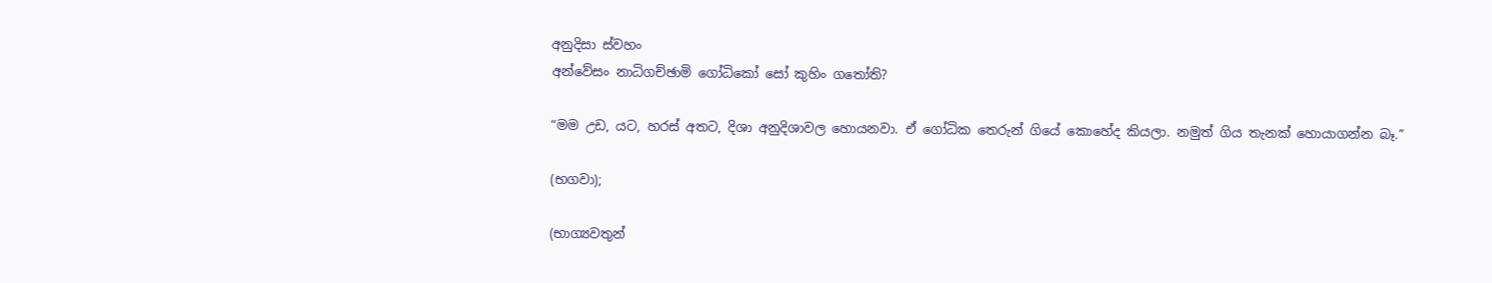අනුදිසා ස්‌වහං
අන්‌වේසං නාධිගච්‌ඡාමි ගෝධිකෝ සෝ කුහිං ගතෝති?

“මම උඩ, යට, හරස් අතට, දිශා අනුදිශාවල හොයනවා. ඒ ගෝධික තෙරුන් ගියේ කොහේද කියලා. නමුත් ගිය තැනක් හොයාගන්න බෑ.”

(භගවා);

(භාග්‍යවතුන්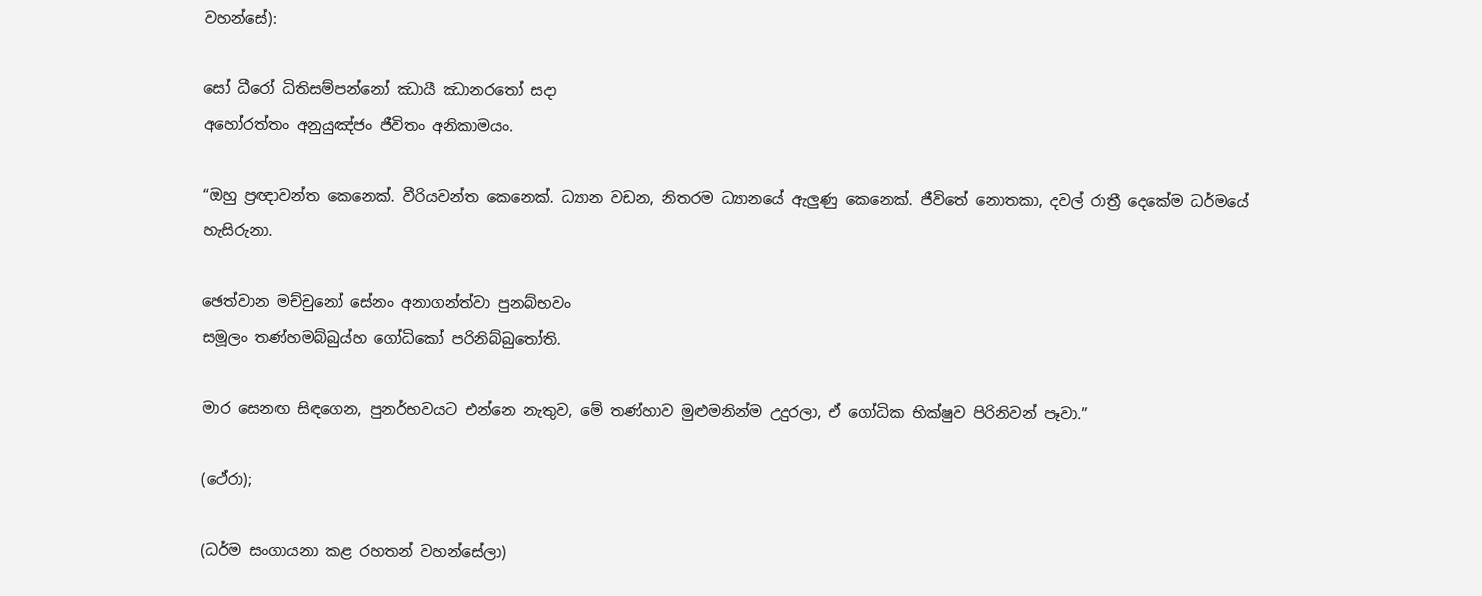වහන්සේ):

සෝ ධීරෝ ධිතිසම්‌පන්‌නෝ ඣායී ඣානරතෝ සදා
අහෝරත්‌තං අනුයුඤ්‌ජං ජීවිතං අනිකාමයං.

“ඔහු ප්‍රඥාවන්ත කෙනෙක්. වීරියවන්ත කෙනෙක්. ධ්‍යාන වඩන, නිතරම ධ්‍යානයේ ඇලුණු කෙනෙක්. ජීවිතේ නොතකා, දවල් රාත්‍රී දෙකේම ධර්මයේ හැසිරුනා.

ඡෙත්‌වාන මච්‌චුනෝ සේනං අනාගන්‌ත්‌වා පුනබ්‌භවං
සමූලං තණ්‌හමබ්‌බුය්‌හ ගෝධිකෝ පරිනිබ්‌බුතෝති.

මාර සෙනඟ සිඳගෙන, පුනර්භවයට එන්නෙ නැතුව, මේ තණ්හාව මුළුමනින්ම උදුරලා, ඒ ගෝධික භික්ෂුව පිරිනිවන් පෑවා.”

(ථේරා);

(ධර්ම සංගායනා කළ රහතන් වහන්සේලා)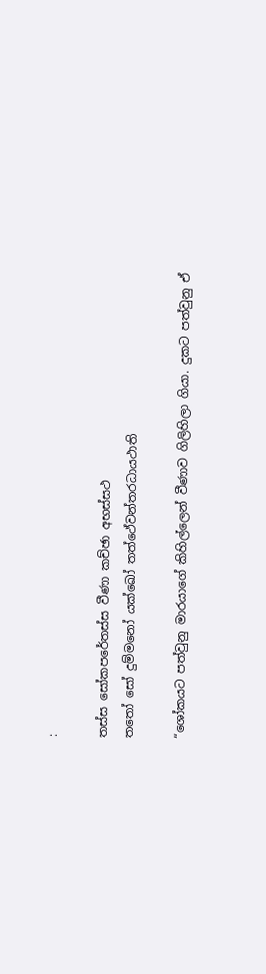:

තස්‌ස සෝකපරේතස්‌ස වීණා කච්‌ඡා අභස්‌සථ
තතෝ සෝ දුම්‌මනෝ යක්‌ඛෝ තත්ථේවන්‌තරධායථාති

“ශෝකයට පත්වුනු මාරයාගේ කිහිල්ලෙන් වීණාව ගිලිහිලා ගියා. දුකට පත්වුනු ඒ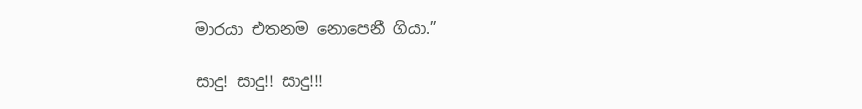මාරයා එතනම නොපෙනී ගියා.”

සාදු! සාදු!! සාදු!!!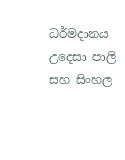ධර්මදානය උදෙසා පාලි සහ සිංහල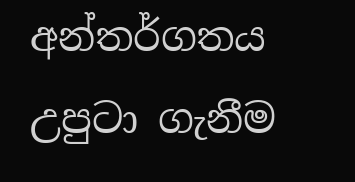අන්තර්ගතය උපුටා ගැනීම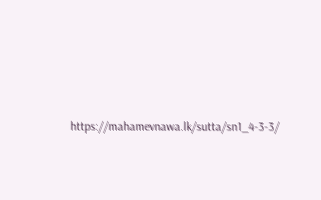https://mahamevnawa.lk/sutta/sn1_4-3-3/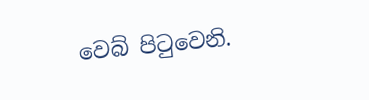වෙබ් පිටුවෙනි.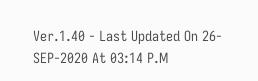Ver.1.40 - Last Updated On 26-SEP-2020 At 03:14 P.M